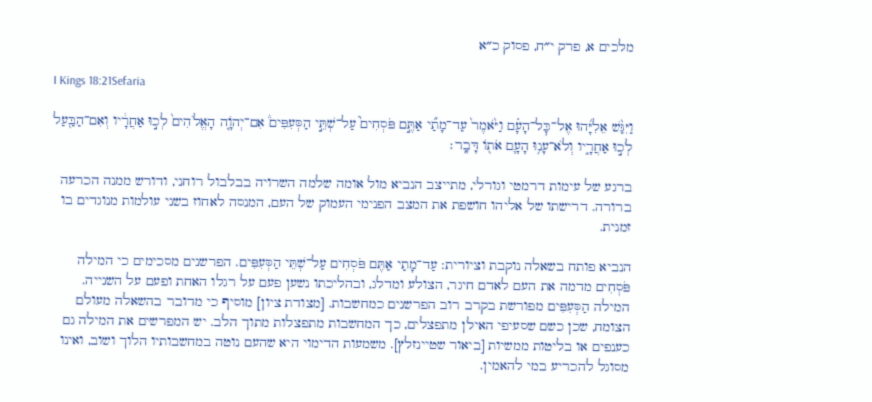מלכים א, פרק י״ח, פסוק כ״א

I Kings 18:21Sefaria

וַיִּגַּ֨שׁ אֵלִיָּ֜הוּ אֶל־כׇּל־הָעָ֗ם וַיֹּ֙אמֶר֙ עַד־מָתַ֞י אַתֶּ֣ם פֹּסְחִים֮ עַל־שְׁתֵּ֣י הַסְּעִפִּים֒ אִם־יְהֹוָ֤ה הָאֱלֹהִים֙ לְכ֣וּ אַחֲרָ֔יו וְאִם־הַבַּ֖עַל לְכ֣וּ אַחֲרָ֑יו וְלֹא־עָנ֥וּ הָעָ֛ם אֹת֖וֹ דָּבָֽר׃

ברגע של עימות דרמטי וגורלי, מתייצב הנביא מול אומה שלמה השרויה בבלבול רוחני, ודורש ממנה הכרעה ברורה. דרישתו של אליהו חושפת את המצב הפנימי העמוק של העם, המנסה לאחוז בשני עולמות מנוגדים בו זמנית.

הנביא פותח בשאלה נוקבת וציורית: עַד־מָתַי אַתֶּם פֹּסְחִים עַל־שְׁתֵּי הַסְּעִפִּים. הפרשנים מסכימים כי המילה פֹּסְחִים מדמה את העם לאדם חיגר, הצולע ומדלג, ובהליכתו נשען פעם על רגלו האחת ופעם על השנייה. המילה הַסְּעִפִּים מפורשת בקרב רוב הפרשנים כמחשבות. [מצודת ציון] מוסיף כי מדובר בהשאלה מעולם הצומח, שכן כשם שסעיפי האילן מתפצלים, כך המחשבות מתפצלות מתוך הלב. יש המפרשים את המילה גם כענפים או בליטות ממשיות [ביאור שטיינזלץ]. משמעות הדימוי היא שהעם נוטה במחשבותיו הלוך ושוב, ואינו מסוגל להכריע במי להאמין.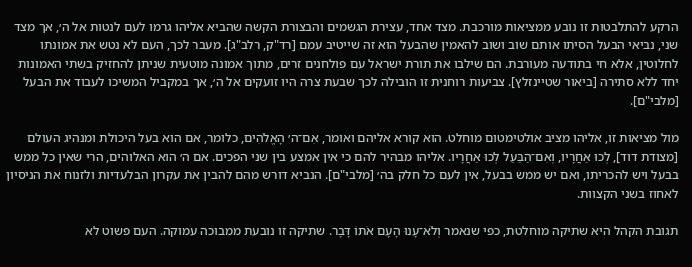הרקע להתלבטות זו נובע ממציאות מורכבת. מצד אחד, עצירת הגשמים והבצורת הקשה שהביא אליהו גרמו לעם לנטות אל ה׳, אך מצד שני, נביאי הבעל הסיתו אותם שוב ושוב להאמין שהבעל הוא זה שייטיב עמם [רד"ק, רלב"ג]. מעבר לכך, העם לא נטש את אמונתו לחלוטין, אלא חי בתודעה מעורבת. הם שילבו את תורת ישראל עם פולחנים זרים, מתוך אמונה מוטעית שניתן להחזיק בשתי האמונות יחד ללא סתירה [ביאור שטיינזלץ]. צביעות רוחנית זו הובילה לכך שבעת צרה היו זועקים אל ה׳, אך במקביל המשיכו לעבוד את הבעל [מלבי"ם].

מול מציאות זו, אליהו מציב אולטימטום מוחלט. הוא קורא אליהם ואומר, אִם־ה׳ הָאֱלֹהִים, כלומר, אם הוא בעל היכולת ומנהיג העולם [מצודת דוד], לְכוּ אַחֲרָיו, וְאִם־הַבַּעַל לְכוּ אַחֲרָיו. אליהו מבהיר להם כי אין אמצע בין שני הפכים. אם ה׳ הוא האלוהים, הרי שאין כל ממש בבעל ויש להכריתו, ואם יש ממש בבעל, אין לעם כל חלק בה׳ [מלבי"ם]. הנביא דורש מהם להבין את עקרון הבלעדיות ולזנוח את הניסיון לאחוז בשני הקצוות.

תגובת הקהל היא שתיקה מוחלטת, כפי שנאמר וְלֹא־עָנוּ הָעָם אֹתוֹ דָּבָר. שתיקה זו נובעת ממבוכה עמוקה. העם פשוט לא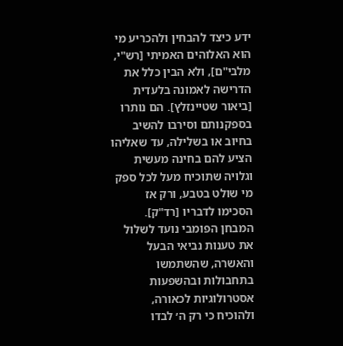ידע כיצד להבחין ולהכריע מי הוא האלוהים האמיתי [רש"י, מלבי"ם], ולא הבין כלל את הדרישה לאמונה בלעדית [ביאור שטיינזלץ]. הם נותרו בספקנותם וסירבו להשיב בחיוב או בשלילה, עד שאליהו הציע להם בחינה מעשית וגלויה שתוכיח מעל לכל ספק מי שולט בטבע, ורק אז הסכימו לדבריו [רד"ק]. המבחן הפומבי נועד לשלול את טענות נביאי הבעל והאשרה, שהשתמשו בתחבולות ובהשפעות אסטרולוגיות לכאורה, ולהוכיח כי רק ה׳ לבדו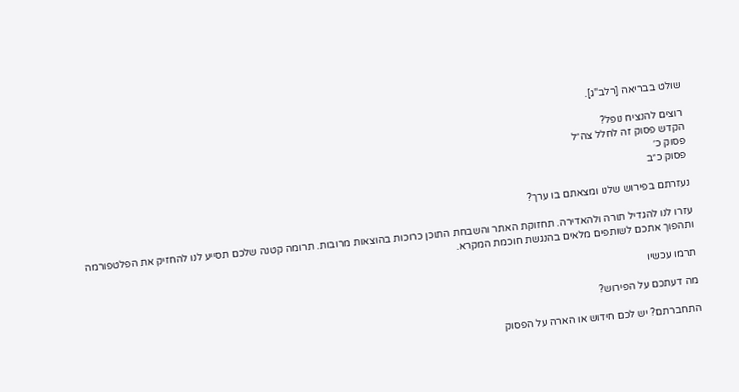שולט בבריאה [רלב"ג].

רוצים להנציח נופל?
הקדש פסוק זה לחלל צה״ל
פסוק כ׳
פסוק כ״ב

נעזרתם בפירוש שלנו ומצאתם בו ערך?

עזרו לנו להגדיל תורה ולהאדירה. תחזוקת האתר והשבחת התוכן כרוכות בהוצאות מרובות. תרומה קטנה שלכם תסייע לנו להחזיק את הפלטפורמה ותהפוך אתכם לשותפים מלאים בהנגשת חוכמת המקרא.

תרמו עכשיו

מה דעתכם על הפירוש?

התחברתם? יש לכם חידוש או הארה על הפסוק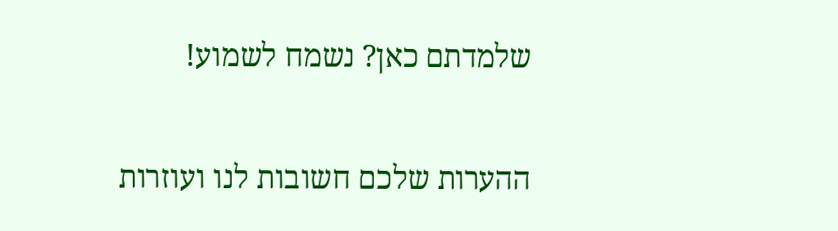שלמדתם כאן? נשמח לשמוע!

ההערות שלכם חשובות לנו ועוזרות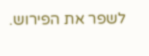לשפר את הפירוש.